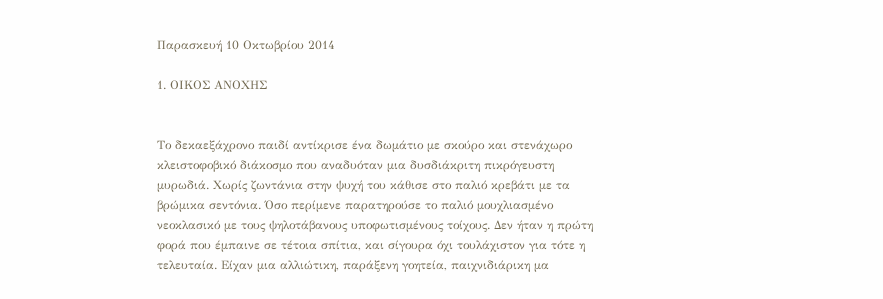Παρασκευή 10 Οκτωβρίου 2014

1. ΟΙΚΟΣ ΑΝΟΧΗΣ


Το δεκαεξάχρονο παιδί αντίκρισε ένα δωμάτιο με σκούρο και στενάχωρο κλειστοφοβικό διάκοσμο που αναδυόταν μια δυσδιάκριτη πικρόγευστη μυρωδιά. Χωρίς ζωντάνια στην ψυχή του κάθισε στο παλιό κρεβάτι με τα βρώμικα σεντόνια. Όσο περίμενε παρατηρούσε το παλιό μουχλιασμένο νεοκλασικό με τους ψηλοτάβανους υποφωτισμένους τοίχους. Δεν ήταν η πρώτη φορά που έμπαινε σε τέτοια σπίτια, και σίγουρα όχι τουλάχιστον για τότε η τελευταία. Είχαν μια αλλιώτικη, παράξενη γοητεία, παιχνιδιάρικη μα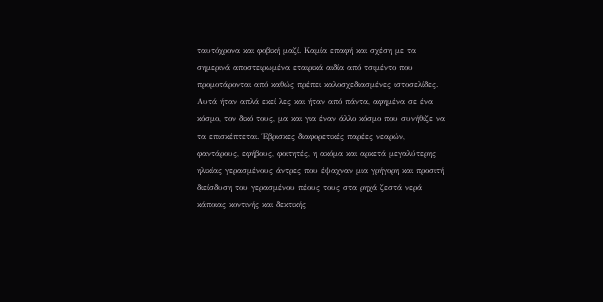ταυτόχρονα και φοβική μαζί. Καμία επαφή και σχέση με τα σημερινά αποστειρωμένα εταιρικά αιδία από τσιμέντο που προμοτάρονται από καθώς πρέπει καλοσχεδιασμένες ιστοσελίδες.
Αυτά ήταν απλά εκεί λες και ήταν από πάντα, αφημένα σε ένα κόσμο, τον δικό τους, μα και για έναν άλλο κόσμο που συνήθιζε να τα επισκέπτεται. Έβρισκες διαφορετικές παρέες νεαρών, φαντάρους, εφήβους, φοιτητές, η ακόμα και αρκετά μεγαλύτερης ηλικίας γερασμένους άντρες που έψαχναν μια γρήγορη και προσιτή διείσδυση του γερασμένου πέους τους στα ρηχά ζεστά νερά κάποιας κοντινής και δεκτικής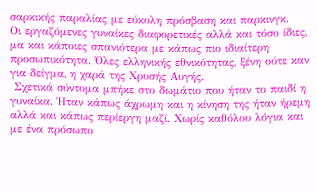σαρκικής παραλίας με εύκολη πρόσβαση και παρκινγκ.
Οι εργαζόμενες γυναίκες διαφορετικές αλλά και τόσο ίδιες, μα και κάποιες σπανιότερα με κάπως πιο ιδιαίτερη προσωπικότητα. Όλες ελληνικής εθνικότητας, ξένη ούτε καν για δείγμα, η χαρά της Χρυσής Αυγής.
 Σχετικά σύντομα μπήκε στο δωμάτιο που ήταν το παιδί η γυναίκα. Ήταν κάπως άχρωμη και η κίνηση της ήταν ήρεμη αλλά και κάπως περίεργη μαζί. Χωρίς καθόλου λόγια και με ένα πρόσωπο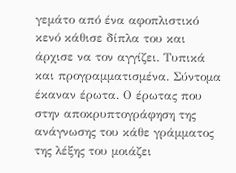γεμάτο από ένα αφοπλιστικό κενό κάθισε δίπλα του και άρχισε να τον αγγίζει. Τυπικά και προγραμματισμένα. Σύντομα έκαναν έρωτα. Ο έρωτας που στην αποκρυπτογράφηση της ανάγνωσης του κάθε γράμματος της λέξης του μοιάζει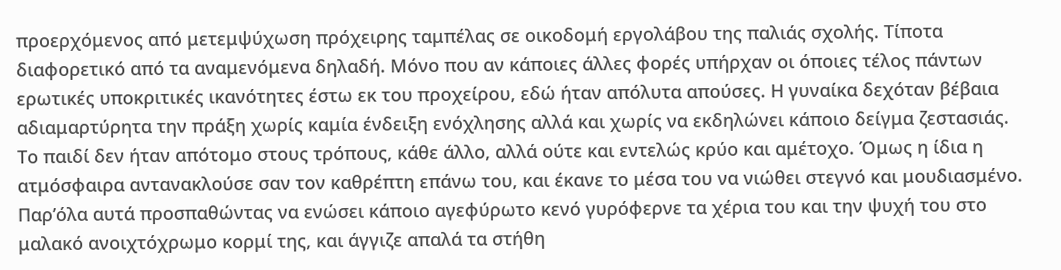προερχόμενος από μετεμψύχωση πρόχειρης ταμπέλας σε οικοδομή εργολάβου της παλιάς σχολής. Τίποτα διαφορετικό από τα αναμενόμενα δηλαδή. Μόνο που αν κάποιες άλλες φορές υπήρχαν οι όποιες τέλος πάντων ερωτικές υποκριτικές ικανότητες έστω εκ του προχείρου, εδώ ήταν απόλυτα απούσες. Η γυναίκα δεχόταν βέβαια αδιαμαρτύρητα την πράξη χωρίς καμία ένδειξη ενόχλησης αλλά και χωρίς να εκδηλώνει κάποιο δείγμα ζεστασιάς.
Το παιδί δεν ήταν απότομο στους τρόπους, κάθε άλλο, αλλά ούτε και εντελώς κρύο και αμέτοχο. Όμως η ίδια η ατμόσφαιρα αντανακλούσε σαν τον καθρέπτη επάνω του, και έκανε το μέσα του να νιώθει στεγνό και μουδιασμένο. Παρ’όλα αυτά προσπαθώντας να ενώσει κάποιο αγεφύρωτο κενό γυρόφερνε τα χέρια του και την ψυχή του στο μαλακό ανοιχτόχρωμο κορμί της, και άγγιζε απαλά τα στήθη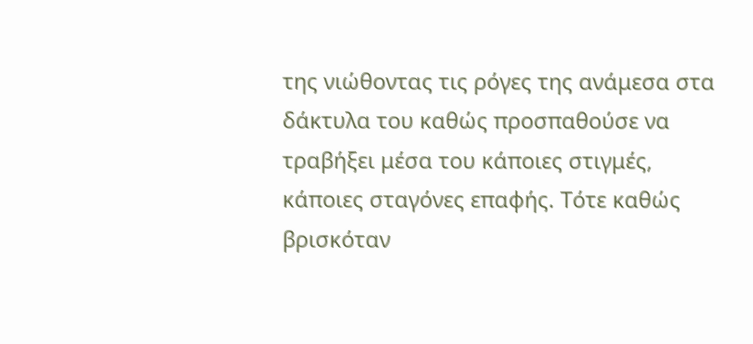της νιώθοντας τις ρόγες της ανάμεσα στα δάκτυλα του καθώς προσπαθούσε να τραβήξει μέσα του κάποιες στιγμές, κάποιες σταγόνες επαφής. Τότε καθώς βρισκόταν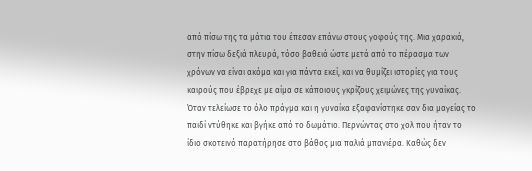από πίσω της τα μάτια του έπεσαν επάνω στους γοφούς της. Μια χαρακιά, στην πίσω δεξιά πλευρά, τόσο βαθειά ώστε μετά από το πέρασμα των χρόνων να είναι ακόμα και για πάντα εκεί, και να θυμίζει ιστορίες για τους καιρούς που έβρεχε με αίμα σε κάποιους γκρίζους χειμώνες της γυναίκας. Όταν τελείωσε το όλο πράγμα και η γυναίκα εξαφανίστηκε σαν δια μαγείας το παιδί ντύθηκε και βγήκε από το δωμάτιο. Περνώντας στο χολ που ήταν το ίδιο σκοτεινό παρατήρησε στο βάθος μια παλιά μπανιέρα. Καθώς δεν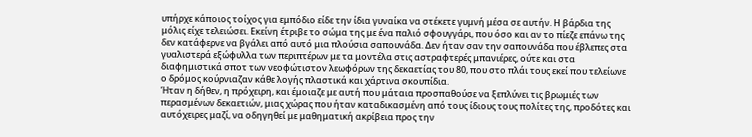υπήρχε κάποιος τοίχος για εμπόδιο είδε την ίδια γυναίκα να στέκετε γυμνή μέσα σε αυτήν. Η βάρδια της μόλις είχε τελειώσει. Εκείνη έτριβε το σώμα της με ένα παλιό σφουγγάρι, που όσο και αν το πίεζε επάνω της δεν κατάφερνε να βγάλει από αυτό μια πλούσια σαπουνάδα. Δεν ήταν σαν την σαπουνάδα που έβλεπες στα γυαλιστερά εξώφυλλα των περιπτέρων με τα μοντέλα στις αστραφτερές μπανιέρες, ούτε και στα διαφημιστικά σποτ των νεοφώτιστον λεωφόρων της δεκαετίας του 80, που στο πλάι τους εκεί που τελείωνε ο δρόμος κούρνιαζαν κάθε λογής πλαστικά και χάρτινα σκουπίδια.
Ήταν η δήθεν, η πρόχειρη, και έμοιαζε με αυτή που μάταια προσπαθούσε να ξεπλύνει τις βρωμιές των περασμένων δεκαετιών, μιας χώρας που ήταν καταδικασμένη από τους ίδιους τους πολίτες της, προδότες και αυτόχειρες μαζί, να οδηγηθεί με μαθηματική ακρίβεια προς την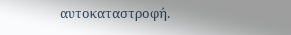αυτοκαταστροφή.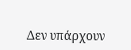Δεν υπάρχουν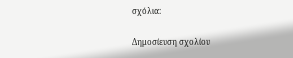σχόλια:

Δημοσίευση σχολίου